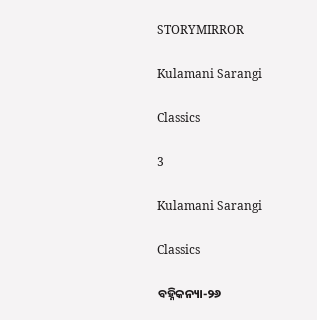STORYMIRROR

Kulamani Sarangi

Classics

3

Kulamani Sarangi

Classics

ବହ୍ନିକନ୍ୟା-୨୬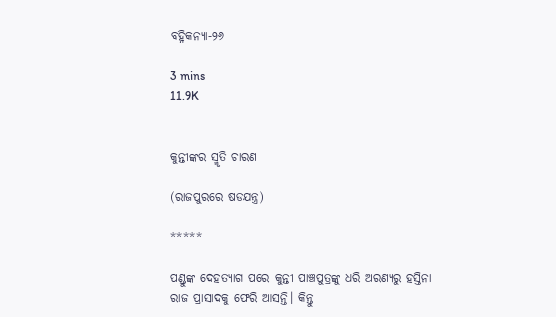ବହ୍ନିକନ୍ୟା-୨୬

3 mins
11.9K


କୁନ୍ତୀଙ୍କର ସ୍ମୃତି ଚାରଣ

(ରାଜପୁରରେ ଷଡଯନ୍ତ୍ର)

*****

ପଣ୍ଡୁଙ୍କ ଦେହତ୍ୟାଗ ପରେ କୁନ୍ତୀ ପାଞ୍ଚପୁତ୍ରଙ୍କୁ ଧରି ଅରଣ୍ୟରୁ ହସ୍ତିନା ରାଜ ପ୍ରାସାଦକୁ ଫେରି ଆସନ୍ତି। କିନ୍ତୁ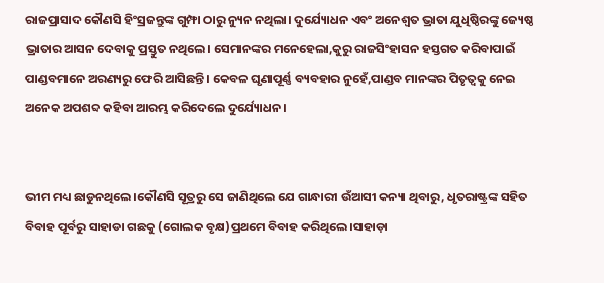ରାଜପ୍ରାସାଦ କୌଣସି ହିଂସ୍ରଜନ୍ତୁଙ୍କ ଗୁମ୍ଫା ଠାରୁ ନ୍ୟୁନ ନଥିଲା। ଦୁର୍ଯ୍ୟୋଧନ ଏବଂ ଅନେଶ୍ବତ ଭ୍ରାତା ଯୁଧିଷ୍ଠିରଙ୍କୁ ଜ୍ୟେଷ୍ଠ ଭ୍ରାତାର ଆସନ ଦେବାକୁ ପ୍ରସ୍ତୁତ ନଥିଲେ। ସେମାନଙ୍କର ମନେହେଲା,କୁରୁ ରାଜସିଂହାସନ ହସ୍ତଗତ କରିବାପାଇଁ ପାଣ୍ଡବମାନେ ଅରଣ୍ୟରୁ ଫେରି ଆସିଛନ୍ତି। କେବଳ ଘୃଣାପୂର୍ଣ୍ଣ ବ୍ୟବହାର ନୁହେଁ,ପାଣ୍ଡବ ମାନଙ୍କର ପିତୃତ୍ବକୁ ନେଇ ଅନେକ ଅପଶବ୍ଦ କହିବା ଆରମ୍ଭ କରିଦେଲେ ଦୁର୍ଯ୍ୟୋଧନ।


ଭୀମ ମଧ୍ୟ ଛାଡୁନଥିଲେ।କୌଣସି ସୂତ୍ରରୁ ସେ ଜାଣିଥିଲେ ଯେ ଗାନ୍ଧାରୀ ଉଁଆସୀ କନ୍ୟା ଥିବାରୁ, ଧୃତରାଷ୍ଟ୍ରଙ୍କ ସହିତ ବିବାହ ପୂର୍ବରୁ ସାହାଡା ଗଛକୁ (ଗୋଲକ ବୃକ୍ଷ)ପ୍ରଥମେ ବିବାହ କରିଥିଲେ।ସାହାଡ଼ା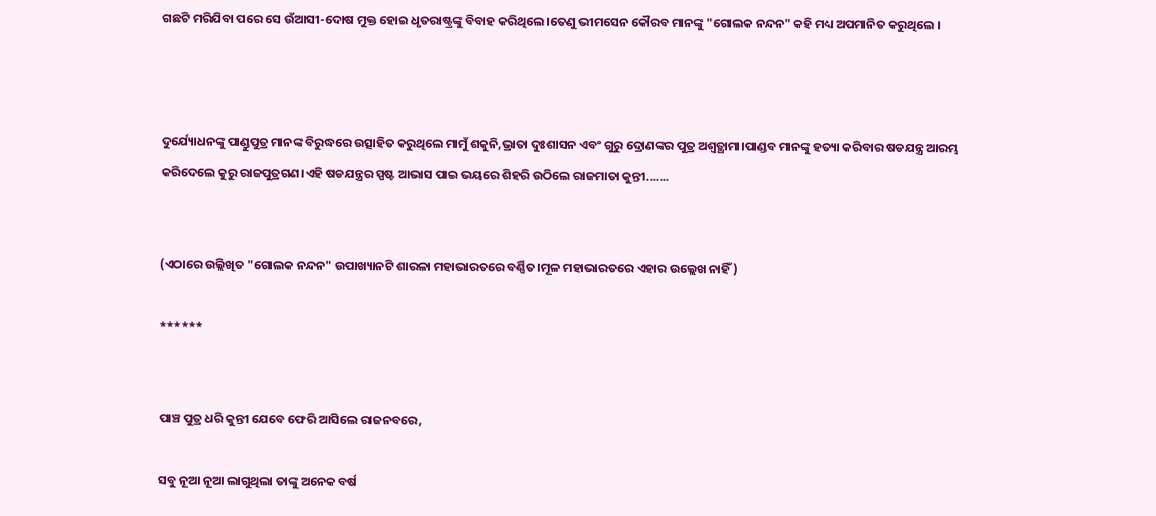ଗଛଟି ମରିଯିବା ପରେ ସେ ଉଁଆସୀ-ଦୋଷ ମୁକ୍ତ ହୋଇ ଧୃତରାଷ୍ଟ୍ରଙ୍କୁ ବିବାହ କରିଥିଲେ।ତେଣୁ ଭୀମସେନ କୌରବ ମାନଙ୍କୁ "ଗୋଲକ ନନ୍ଦନ" କହି ମଧ୍ୟ ଅପମାନିତ କରୁଥିଲେ ।



ଦୁର୍ଯ୍ୟୋଧନଙ୍କୁ ପାଣ୍ଡୁପୁତ୍ର ମାନଙ୍କ ବିରୁଦ୍ଧରେ ଉତ୍ସାହିତ କରୁଥିଲେ ମାମୁଁ ଶକୁନି,ଭ୍ରାତା ଦୁଃଶାସନ ଏବଂ ଗୁରୁ ଦ୍ରୋଣଙ୍କର ପୁତ୍ର ଅଶ୍ଵତ୍ଥାମା।ପାଣ୍ଡବ ମାନଙ୍କୁ ହତ୍ୟା କରିବାର ଷଡଯନ୍ତ୍ର ଆରମ୍ଭ କରିଦେଲେ କୁରୁ ରାଜପୁତ୍ରଗଣ।ଏହି ଷଡଯନ୍ତ୍ରର ସ୍ପଷ୍ଟ ଆଭାସ ପାଇ ଭୟରେ ଶିହରି ଉଠିଲେ ରାଜମାତା କୁନ୍ତୀ.......


(ଏଠାରେ ଉଲ୍ଲିଖିତ "ଗୋଲକ ନନ୍ଦନ" ଉପାଖ୍ୟାନଟି ଶାରଳା ମହାଭାରତରେ ବର୍ଣ୍ଣିତ।ମୂଳ ମହାଭାରତରେ ଏହାର ଉଲ୍ଲେଖ ନାହିଁ)

******


ପାଞ୍ଚ ପୁତ୍ର ଧରି କୁନ୍ତୀ ଯେବେ ଫେରି ଆସିଲେ ରାଜନବରେ,

ସବୁ ନୂଆ ନୂଆ ଲାଗୁଥିଲା ତାଙ୍କୁ ଅନେକ ବର୍ଷ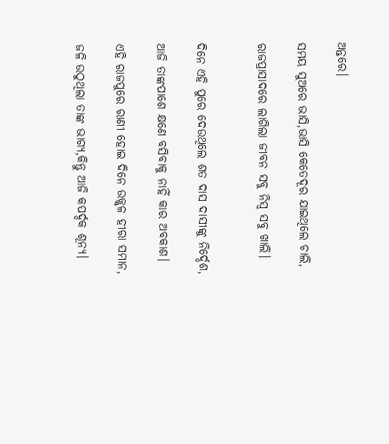ଅନ୍ତରେ।

ସମୟ ସୁଅରେ ଭାସି,ଭାସି କେତେଦୂର ଯାଇଥିଲେ ଚାଲି,

ରାଜପ୍ରାସାଦରେ ଲାଗିଲା ଜୀବନ ସବୁ ନିସ୍ୱ ସବୁ ଖାଲି।


ଦିନେ ଏହି ପୁରେ ଦେଉଥିଲେ ଶତ ଦାସ ଦାସୀଙ୍କୁ ନିର୍ଦ୍ଦେଶ,

ଆଜି ତାଙ୍କପାଶେ କ୍ଷଣେ ବସିବାକୁ ନାହିଁ କାର ଅବକାଶ।

ଏହି ରାଜପୁରେ ରାଣୀ ହୋଇ ଦିନେ ଉଜ୍ଜ୍ବଳ ହୀରା ସମାନ,

ଜଳି ଉଠୁଥିଲା ତାଙ୍କ ଭାଗ୍ୟ,କିନ୍ତୁ ଆଜି କପର୍ଦ୍ଦକ ଶୂନ୍ୟ।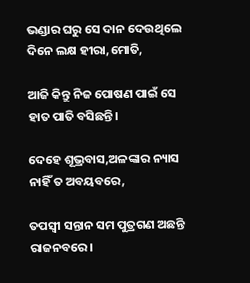ଭଣ୍ଡାର ଘରୁ ସେ ଦାନ ଦେଉଥିଲେ ଦିନେ ଲକ୍ଷ ହୀରା,ମୋତି,

ଆଜି କିନ୍ତୁ ନିଜ ପୋଷଣ ପାଇଁ ସେ ହାତ ପାତି ବସିଛନ୍ତି।

ଦେହେ ଶୂଭ୍ରବାସ,ଅଳଙ୍କାର ନ୍ୟାସ ନାହିଁ ତ ଅବୟବରେ,

ତପସ୍ବୀ ସନ୍ତାନ ସମ ପୁତ୍ରଗଣ ଅଛନ୍ତି ରାଜନବରେ।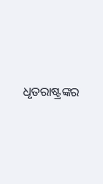ଧୃତରାଷ୍ଟ୍ରଙ୍କର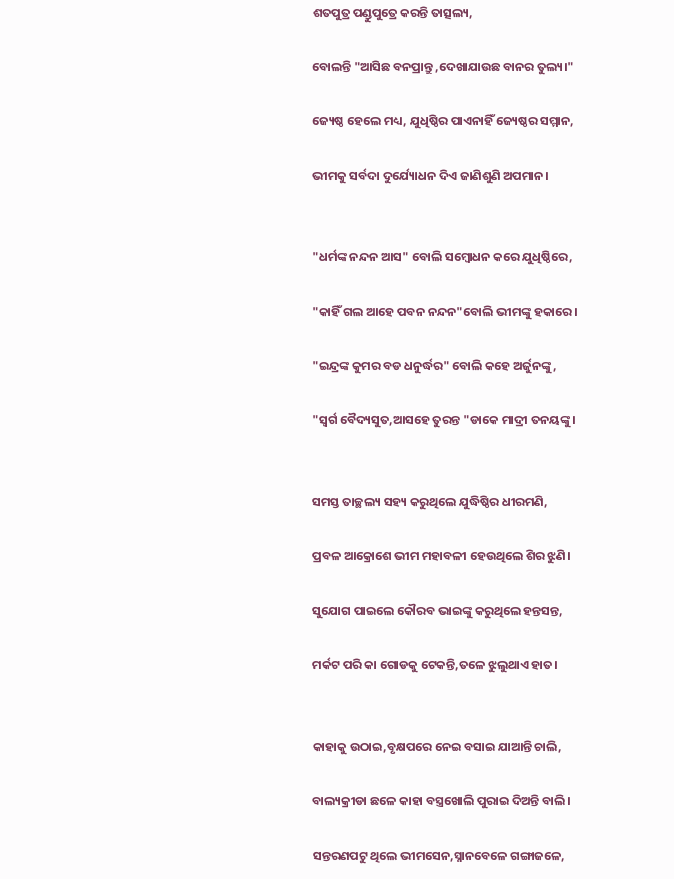ଶତପୁତ୍ର ପଣ୍ଡୁପୁତ୍ରେ କରନ୍ତି ତାତ୍ସଲ୍ୟ,

ବୋଲନ୍ତି "ଆସିଛ ବନପ୍ରାନ୍ତୁ ,ଦେଖାଯାଉଛ ବାନର ତୁଲ୍ୟ।"

ଜ୍ୟେଷ୍ଠ ହେଲେ ମଧ୍ୟ, ଯୁଧିଷ୍ଠିର ପାଏନାହିଁ ଜ୍ୟେଷ୍ଠର ସମ୍ମାନ,

ଭୀମକୁ ସର୍ବଦା ଦୁର୍ଯ୍ୟୋଧନ ଦିଏ ଜାଣିଶୁଣି ଅପମାନ।


"ଧର୍ମଙ୍କ ନନ୍ଦନ ଆସ" ବୋଲି ସମ୍ବୋଧନ କରେ ଯୁଧିଷ୍ଠିରେ,

"କାହିଁ ଗଲ ଆହେ ପବନ ନନ୍ଦନ"ବୋଲି ଭୀମଙ୍କୁ ହକାରେ।

"ଇନ୍ଦ୍ରଙ୍କ କୁମର ବଡ ଧନୁର୍ଦ୍ଧର" ବୋଲି କହେ ଅର୍ଜୁନଙ୍କୁ,

"ସ୍ବର୍ଗ ବୈଦ୍ୟସୁତ,ଆସହେ ତୁରନ୍ତ "ଡାକେ ମାଦ୍ରୀ ତନୟଙ୍କୁ।


ସମସ୍ତ ତାଚ୍ଛଲ୍ୟ ସହ୍ୟ କରୁଥିଲେ ଯୁଦ୍ଧିଷ୍ଠିର ଧୀରମଣି,

ପ୍ରବଳ ଆକ୍ରୋଶେ ଭୀମ ମହାବଳୀ ହେଉଥିଲେ ଶିର ଝୁଣି।

ସୁଯୋଗ ପାଇଲେ କୌରବ ଭାଇଙ୍କୁ କରୁଥିଲେ ହନ୍ତସନ୍ତ,

ମର୍କଟ ପରି କା ଗୋଡକୁ ଟେକନ୍ତି,ତଳେ ଝୁଲୁଥାଏ ହାତ।


କାହାକୁ ଉଠାଇ,ବୃକ୍ଷପରେ ନେଇ ବସାଇ ଯାଆନ୍ତି ଚାଲି,

ବାଲ୍ୟକ୍ରୀଡା ଛଳେ କାହା ବସ୍ତ୍ରଖୋଲି ପୁରାଇ ଦିଅନ୍ତି ବାଲି।

ସନ୍ତରଣପଟୁ ଥିଲେ ଭୀମସେନ,ସ୍ନାନବେଳେ ଗଙ୍ଗାଜଳେ,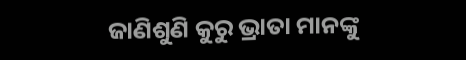ଜାଣିଶୁଣି କୁରୁ ଭ୍ରାତା ମାନଙ୍କୁ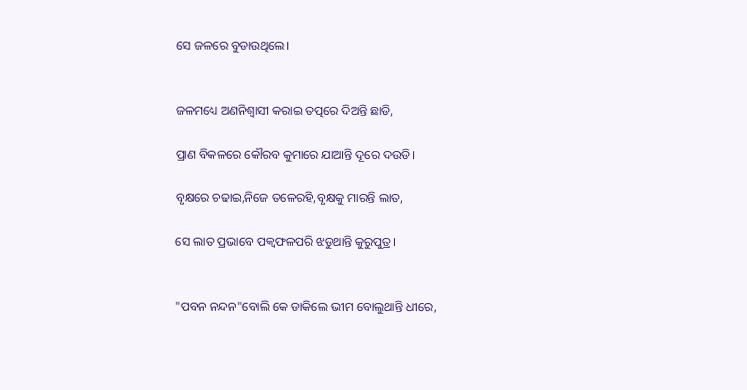ସେ ଜଳରେ ବୁଡାଉଥିଲେ।


ଜଳମଧ୍ୟେ ଅଣନିଶ୍ବାସୀ କରାଇ ତତ୍ପରେ ଦିଅନ୍ତି ଛାଡି,

ପ୍ରାଣ ବିକଳରେ କୌରବ କୁମାରେ ଯାଆନ୍ତି ଦୂରେ ଦଉଡି।

ବୃକ୍ଷରେ ଚଢାଇ,ନିଜେ ତଳେରହି,ବୃକ୍ଷକୁ ମାରନ୍ତି ଲାତ,

ସେ ଲାତ ପ୍ରଭାବେ ପକ୍ବଫଳପରି ଝଡୁଥାନ୍ତି କୁରୁପୁତ୍ର।


"ପବନ ନନ୍ଦନ"ବୋଲି କେ ଡାକିଲେ ଭୀମ ବୋଲୁଥାନ୍ତି ଧୀରେ,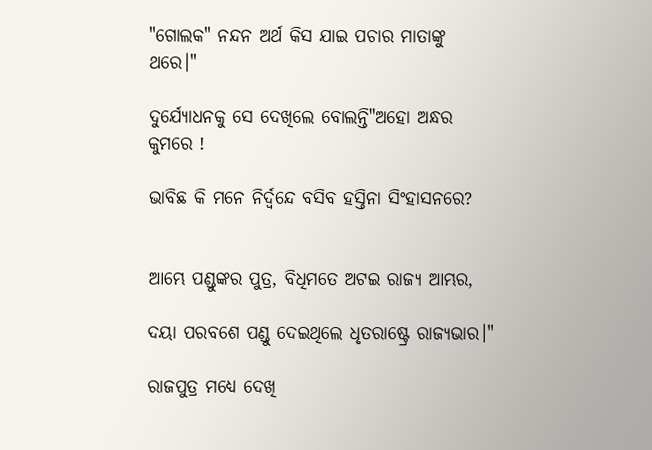"ଗୋଲକ" ନନ୍ଦନ ଅର୍ଥ କିସ ଯାଇ ପଚାର ମାତାଙ୍କୁ ଥରେ।"

ଦୁର୍ଯ୍ୟୋଧନକୁ ସେ ଦେଖିଲେ ବୋଲନ୍ତି"ଅହୋ ଅନ୍ଧର କୁମରେ !

ଭାବିଛ କି ମନେ ନିର୍ଦ୍ବନ୍ଦେ ବସିବ ହସ୍ତିନା ସିଂହାସନରେ?


ଆମ୍ଭେ ପଣ୍ଡୁଙ୍କର ପୁତ୍ର, ବିଧିମତେ ଅଟଇ ରାଜ୍ୟ ଆମ୍ଭର,

ଦୟା ପରବଶେ ପଣ୍ଡୁ ଦେଇଥିଲେ ଧୃତରାଷ୍ଟ୍ରେ ରାଜ୍ୟଭାର।"

ରାଜପୁତ୍ର ମଧ୍ୟେ ଦେଖି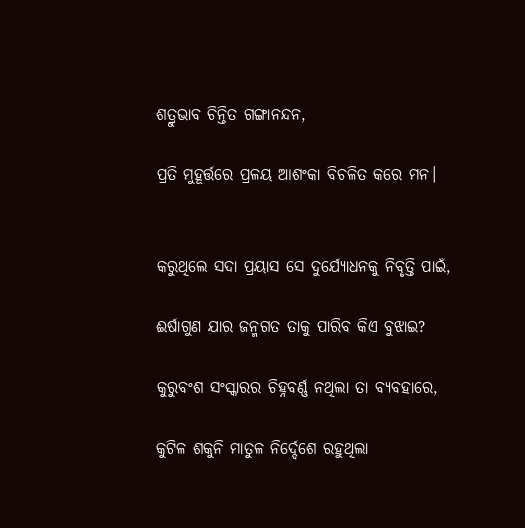ଶତ୍ରୁଭାବ ଚିନ୍ତିତ ଗଙ୍ଗାନନ୍ଦନ,

ପ୍ରତି ମୁହୂର୍ତ୍ତରେ ପ୍ରଳୟ ଆଶଂକା ବିଚଳିତ କରେ ମନ।


କରୁଥିଲେ ସଦା ପ୍ରୟାସ ସେ ଦୁର୍ଯ୍ୟୋଧନକୁ ନିବୃତ୍ତି ପାଇଁ,

ଈର୍ଷାଗୁଣ ଯାର ଜନ୍ମଗତ ତାକୁ ପାରିବ କିଏ ବୁଝାଇ?

କୁରୁବଂଶ ସଂସ୍କାରର ଚିହ୍ନବର୍ଣ୍ଣ ନଥିଲା ତା ବ୍ୟବହାରେ,

କୁଟିଳ ଶକୁନି ମାତୁଳ ନିର୍ଦ୍ଦେଶେ ରହୁଥିଲା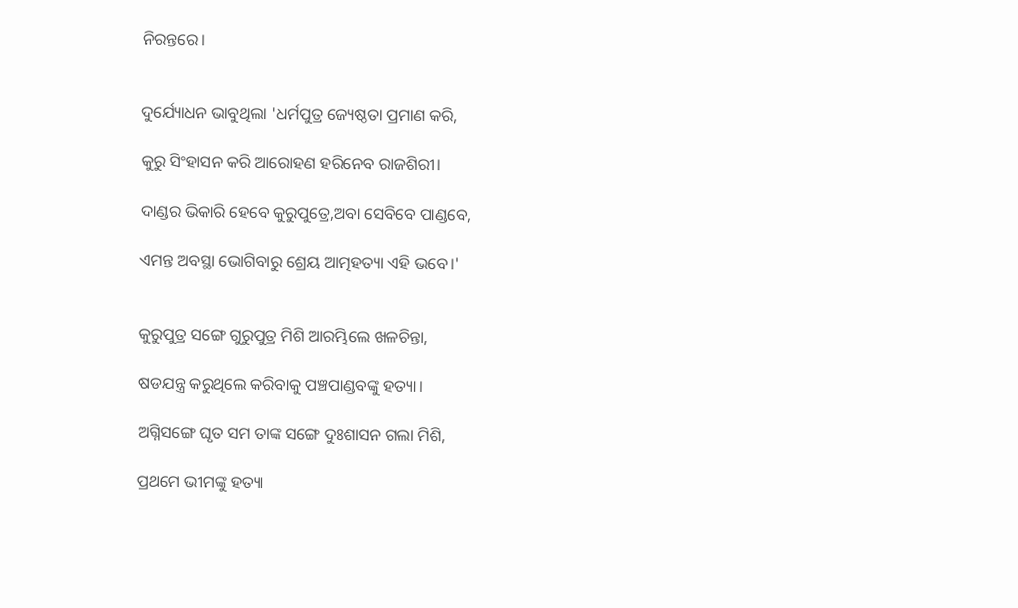ନିରନ୍ତରେ।


ଦୁର୍ଯ୍ୟୋଧନ ଭାବୁଥିଲା 'ଧର୍ମପୁତ୍ର ଜ୍ୟେଷ୍ଠତା ପ୍ରମାଣ କରି,

କୁରୁ ସିଂହାସନ କରି ଆରୋହଣ ହରିନେବ ରାଜଶିରୀ।

ଦାଣ୍ଡର ଭିକାରି ହେବେ କୁରୁପୁତ୍ରେ,ଅବା ସେବିବେ ପାଣ୍ଡବେ,

ଏମନ୍ତ ଅବସ୍ଥା ଭୋଗିବାରୁ ଶ୍ରେୟ ଆତ୍ମହତ୍ୟା ଏହି ଭବେ।'


କୁରୁପୁତ୍ର ସଙ୍ଗେ ଗୁରୁପୁତ୍ର ମିଶି ଆରମ୍ଭିଲେ ଖଳଚିନ୍ତା,

ଷଡଯନ୍ତ୍ର କରୁଥିଲେ କରିବାକୁ ପଞ୍ଚପାଣ୍ଡବଙ୍କୁ ହତ୍ୟା।

ଅଗ୍ନିସଙ୍ଗେ ଘୃତ ସମ ତାଙ୍କ ସଙ୍ଗେ ଦୁଃଶାସନ ଗଲା ମିଶି,

ପ୍ରଥମେ ଭୀମଙ୍କୁ ହତ୍ୟା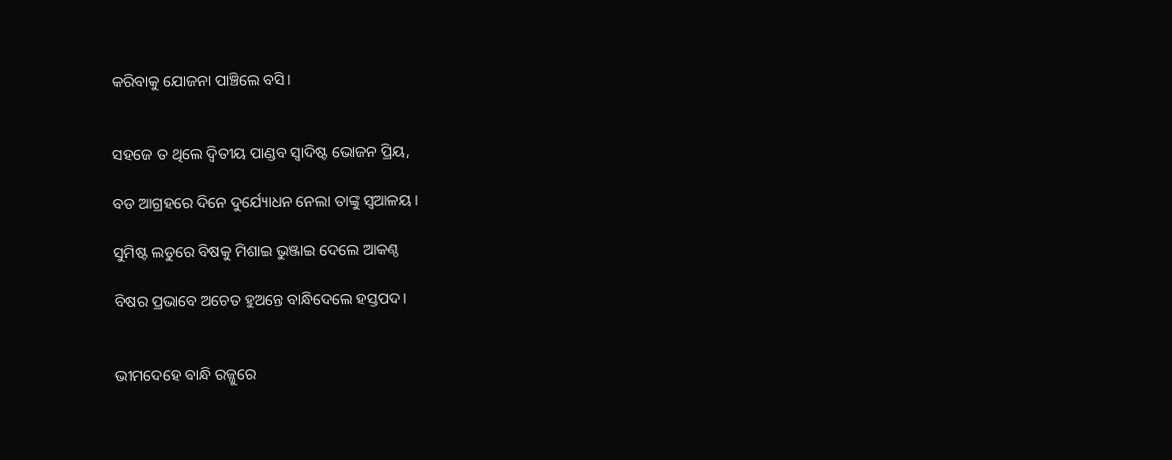କରିବାକୁ ଯୋଜନା ପାଞ୍ଚିଲେ ବସି।


ସହଜେ ତ ଥିଲେ ଦ୍ବିତୀୟ ପାଣ୍ଡବ ସ୍ବାଦିଷ୍ଟ ଭୋଜନ ପ୍ରିୟ,

ବଡ ଆଗ୍ରହରେ ଦିନେ ଦୁର୍ଯ୍ୟୋଧନ ନେଲା ତାଙ୍କୁ ସ୍ବଆଳୟ।

ସୁମିଷ୍ଟ ଲଡୁରେ ବିଷକୁ ମିଶାଇ ଭୁଞ୍ଜାଇ ଦେଲେ ଆକଣ୍ଠ

ବିଷର ପ୍ରଭାବେ ଅଚେତ ହୁଅନ୍ତେ ବାନ୍ଧିଦେଲେ ହସ୍ତପଦ।


ଭୀମଦେହେ ବାନ୍ଧି ରଜ୍ଜୁରେ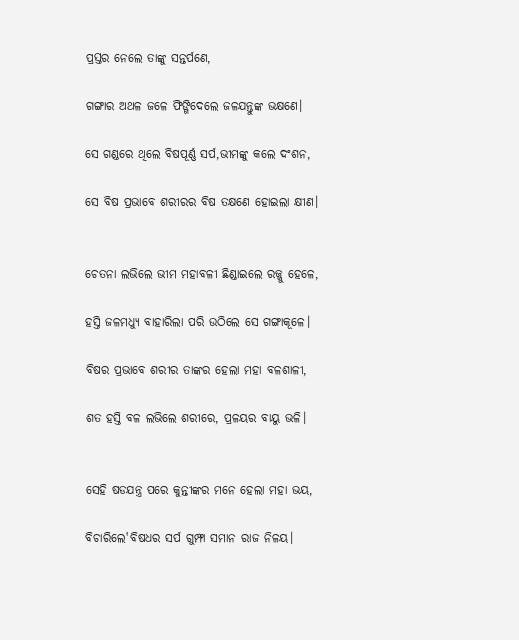ପ୍ରସ୍ତର ନେଲେ ତାଙ୍କୁ ସନ୍ତର୍ପଣେ,

ଗଙ୍ଗାର ଅଥଳ ଜଳେ ଫିଙ୍ଗିଦେଲେ ଜଳଯନ୍ତୁଙ୍କ ଭକ୍ଷଣେ।

ସେ ଗଣ୍ଡରେ ଥିଲେ ବିଷପୂର୍ଣ୍ଣ ସର୍ପ,ଭୀମଙ୍କୁ କଲେ ଦଂଶନ,

ସେ ବିଷ ପ୍ରଭାବେ ଶରୀରର ବିଷ ତକ୍ଷଣେ ହୋଇଲା କ୍ଷୀଣ।


ଚେତନା ଲଭିଲେ ଭୀମ ମହାବଳୀ ଛିଣ୍ଡାଇଲେ ରଜ୍ଜୁ ହେଳେ,

ହସ୍ତି ଜଳମଧ୍ୟୁ ବାହାରିଲା ପରି ଉଠିଲେ ସେ ଗଙ୍ଗାକୂଳେ।

ବିଷର ପ୍ରଭାବେ ଶରୀର ତାଙ୍କର ହେଲା ମହା ବଳଶାଳୀ,

ଶତ ହସ୍ତି ବଳ ଲଭିଲେ ଶରୀରେ, ପ୍ରଳୟର ବାୟୁ ଭଳି।


ସେହି ଷଡଯନ୍ତ୍ର ପରେ କୁନ୍ତୀଙ୍କର ମନେ ହେଲା ମହା ଭୟ,

ବିଚାରିଲେ'ବିଷଧର ସର୍ପ ଗୁମ୍ଫା ସମାନ ରାଜ ନିଳୟ।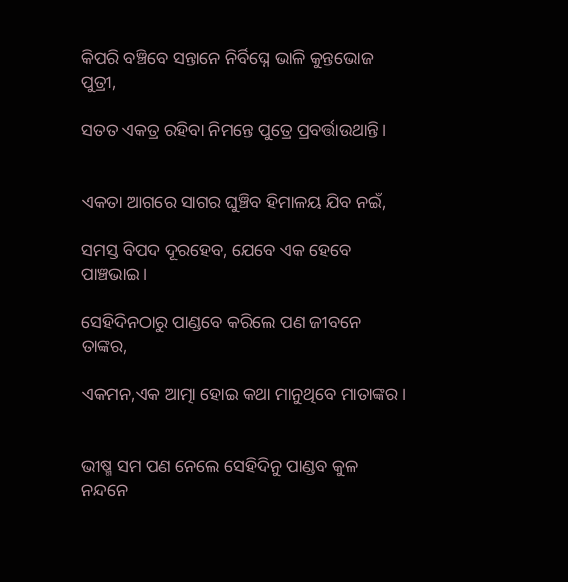କିପରି ବଞ୍ଚିବେ ସନ୍ତାନେ ନିର୍ବିଘ୍ନେ ଭାଳି କୁନ୍ତଭୋଜ ପୁତ୍ରୀ,

ସତତ ଏକତ୍ର ରହିବା ନିମନ୍ତେ ପୁତ୍ରେ ପ୍ରବର୍ତ୍ତାଉଥାନ୍ତି।


ଏକତା ଆଗରେ ସାଗର ଘୁଞ୍ଚିବ ହିମାଳୟ ଯିବ ନଇଁ,

ସମସ୍ତ ବିପଦ ଦୂରହେବ, ଯେବେ ଏକ ହେବେ ପାଞ୍ଚଭାଇ।

ସେହିଦିନଠାରୁ ପାଣ୍ଡବେ କରିଲେ ପଣ ଜୀବନେ ତାଙ୍କର,

ଏକମନ,ଏକ ଆତ୍ମା ହୋଇ କଥା ମାନୁଥିବେ ମାତାଙ୍କର।


ଭୀଷ୍ମ ସମ ପଣ ନେଲେ ସେହିଦିନୁ ପାଣ୍ଡବ କୁଳ ନନ୍ଦନେ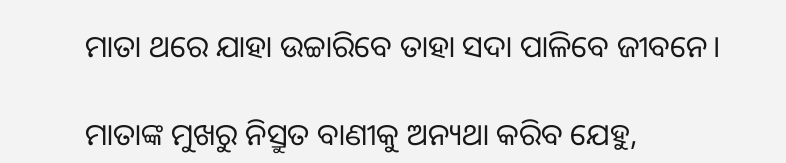ମାତା ଥରେ ଯାହା ଉଚ୍ଚାରିବେ ତାହା ସଦା ପାଳିବେ ଜୀବନେ।

ମାତାଙ୍କ ମୁଖରୁ ନିସ୍ରୁତ ବାଣୀକୁ ଅନ୍ୟଥା କରିବ ଯେହୁ,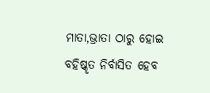ମାତା,ଭ୍ରାତା ଠାରୁ ହୋଇ ବହିଷ୍କୃତ ନିର୍ବାସିତ ହେବ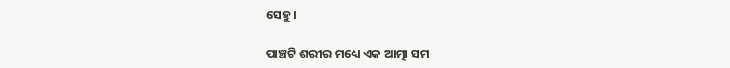ସେହୁ।

ପାଞ୍ଚଟି ଶରୀର ମଧ୍ୟେ ଏକ ଆତ୍ମା ସମ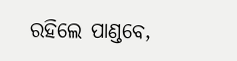ରହିଲେ ପାଣ୍ଡବେ,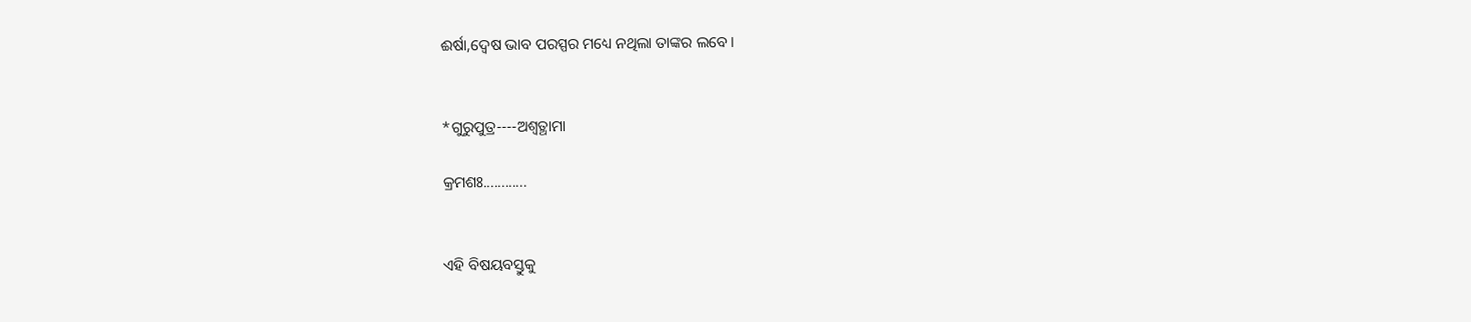ଈର୍ଷା,ଦ୍ବେଷ ଭାବ ପରସ୍ପର ମଧ୍ୟେ ନଥିଲା ତାଙ୍କର ଲବେ।


*ଗୁରୁପୁତ୍ର----ଅଶ୍ୱତ୍ଥାମା

କ୍ରମଶଃ............


ଏହି ବିଷୟବସ୍ତୁକୁ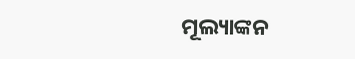ମୂଲ୍ୟାଙ୍କନ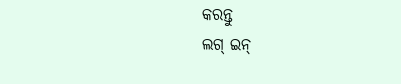କରନ୍ତୁ
ଲଗ୍ ଇନ୍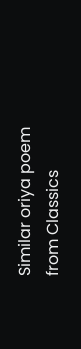Similar oriya poem from Classics